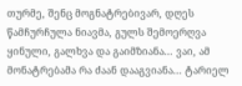თურმე, შენც მოგნატრებივარ, დღეს წამჩურჩულა ნიავმა, გულს შემოერღვა ყინული, გალხვა და გაიმზიანა... ვაი, ამ მონატრებამა რა ძაან დააგვიანა... ტარიელ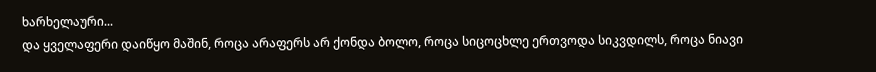ხარხელაური...
და ყველაფერი დაიწყო მაშინ, როცა არაფერს არ ქონდა ბოლო, როცა სიცოცხლე ერთვოდა სიკვდილს, როცა ნიავი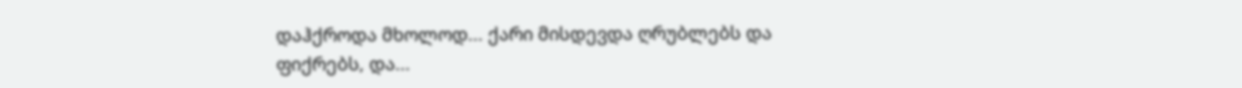დაჰქროდა მხოლოდ... ქარი მისდევდა ღრუბლებს და ფიქრებს, და...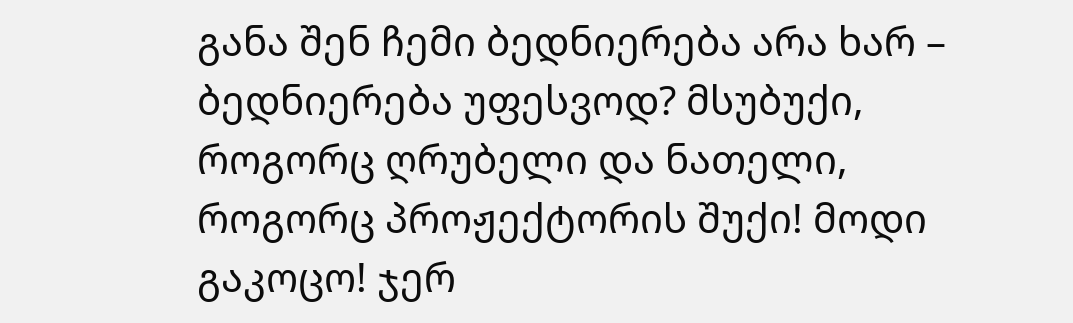განა შენ ჩემი ბედნიერება არა ხარ – ბედნიერება უფესვოდ? მსუბუქი, როგორც ღრუბელი და ნათელი, როგორც პროჟექტორის შუქი! მოდი გაკოცო! ჯერ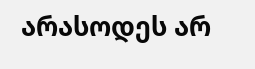არასოდეს არ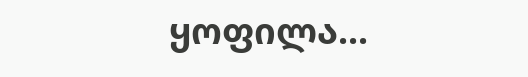ყოფილა...